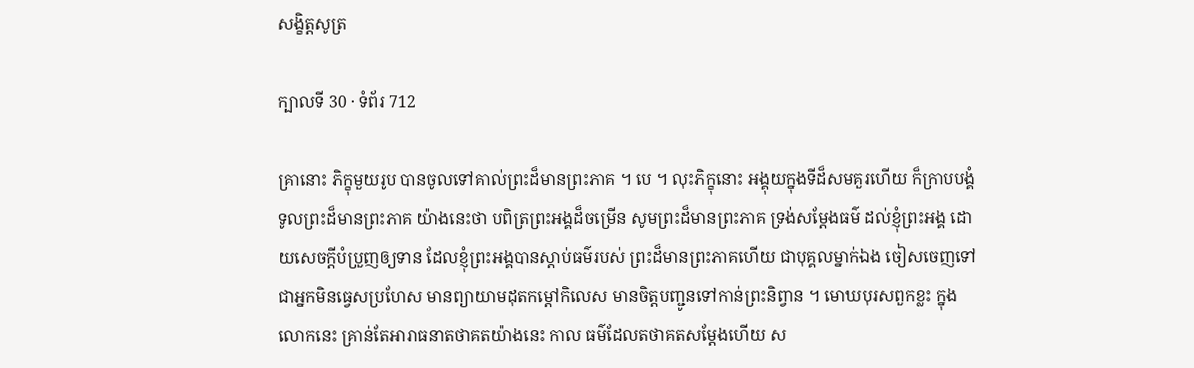សង្ខិត្តសូត្រ

ក្បាលទី 30 · ទំព័រ 712

គ្រានោះ ភិក្ខុមួយរូប បានចូលទៅគាល់ព្រះដ៏មានព្រះភាគ ។ បេ ។ លុះភិក្ខុនោះ អង្គុយក្នុងទីដ៏សមគួរហើយ ក៏ក្រាបបង្គំទូលព្រះដ៏មានព្រះភាគ យ៉ាងនេះថា បពិត្រព្រះអង្គដ៏ចម្រើន សូមព្រះដ៏មានព្រះភាគ ទ្រង់សម្តែងធម៌ ដល់ខ្ញុំព្រះអង្គ ដោយសេចក្តីបំប្រួញឲ្យទាន ដែលខ្ញុំព្រះអង្គបានស្តាប់ធម៌របស់ ព្រះដ៏មានព្រះភាគហើយ ជាបុគ្គលម្នាក់ឯង ចៀសចេញទៅ ជាអ្នកមិនធ្វេសប្រហែស មានព្យាយាមដុតកម្តៅកិលេស មានចិត្តបញ្ជូនទៅកាន់ព្រះនិព្វាន ។ មោឃបុរសពួកខ្លះ ក្នុងលោកនេះ គ្រាន់តែអារាធនាតថាគតយ៉ាងនេះ កាល ធម៌ដែលតថាគតសម្តែងហើយ ស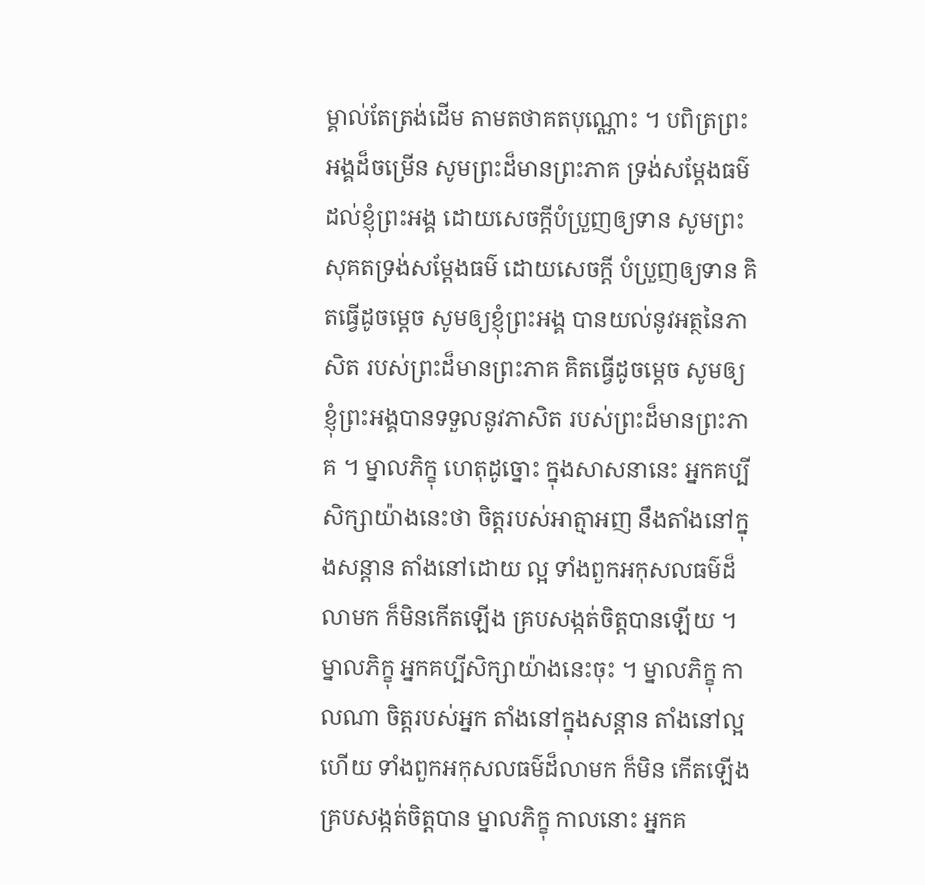ម្គាល់តែត្រង់ដើម តាមតថាគតបុណ្ណោះ ។ បពិត្រព្រះអង្គដ៏ចម្រើន សូមព្រះដ៏មានព្រះភាគ ទ្រង់សម្តែងធម៌ដល់ខ្ញុំព្រះអង្គ ដោយសេចក្តីបំប្រួញឲ្យទាន សូមព្រះសុគតទ្រង់សម្តែងធម៌ ដោយសេចក្តី បំប្រួញឲ្យទាន គិតធ្វើដូចម្តេច សូមឲ្យខ្ញុំព្រះអង្គ បានយល់នូវអត្ថនៃភាសិត របស់ព្រះដ៏មានព្រះភាគ គិតធ្វើដូចម្តេច សូមឲ្យខ្ញុំព្រះអង្គបានទទួលនូវភាសិត របស់ព្រះដ៏មានព្រះភាគ ។ ម្នាលភិក្ខុ ហេតុដូច្នោះ ក្នុងសាសនានេះ អ្នកគប្បី សិក្សាយ៉ាងនេះថា ចិត្តរបស់អាត្មាអញ នឹងតាំងនៅក្នុងសន្តាន តាំងនៅដោយ ល្អ ទាំងពួកអកុសលធម៌ដ៏លាមក ក៏មិនកើតឡើង គ្របសង្កត់ចិត្តបានឡើយ ។ ម្នាលភិក្ខុ អ្នកគប្បីសិក្សាយ៉ាងនេះចុះ ។ ម្នាលភិក្ខុ កាលណា ចិត្តរបស់អ្នក តាំងនៅក្នុងសន្តាន តាំងនៅល្អហើយ ទាំងពួកអកុសលធម៌ដ៏លាមក ក៏មិន កើតឡើង គ្របសង្កត់ចិត្តបាន ម្នាលភិក្ខុ កាលនោះ អ្នកគ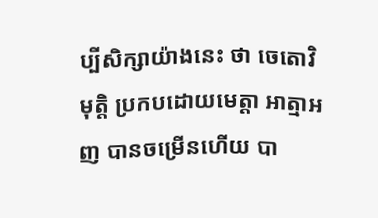ប្បីសិក្សាយ៉ាងនេះ ថា ចេតោវិមុត្តិ ប្រកបដោយមេត្តា អាត្មាអញ បានចម្រើនហើយ បា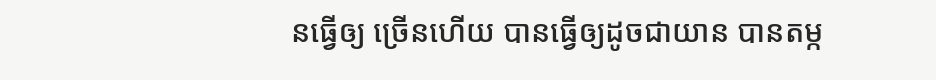នធ្វើឲ្យ ច្រើនហើយ បានធ្វើឲ្យដូចជាយាន បានតម្ក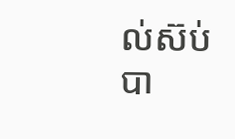ល់ស៊ប់ បា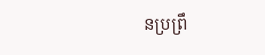នប្រព្រឹ